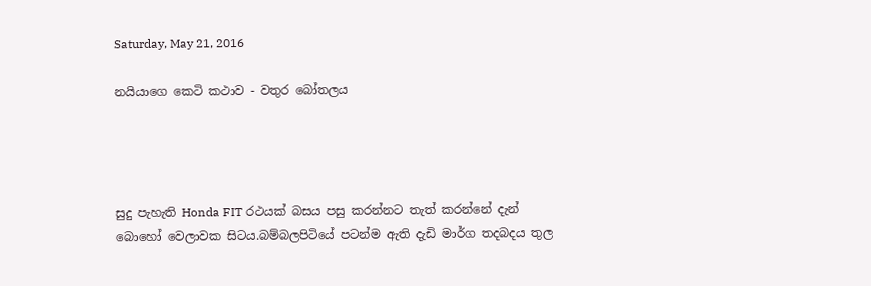Saturday, May 21, 2016

නයියාගෙ කෙටි කථාව - වතුර බෝතලය




සුදු පැහැති Honda FIT රථයක් බසය පසු කරන්නට තැත් කරන්නේ දැන් බොහෝ වෙලාවක සිටය.බම්බලපිටියේ පටන්ම ඇති දැඩි මාර්ග තදබදය තුල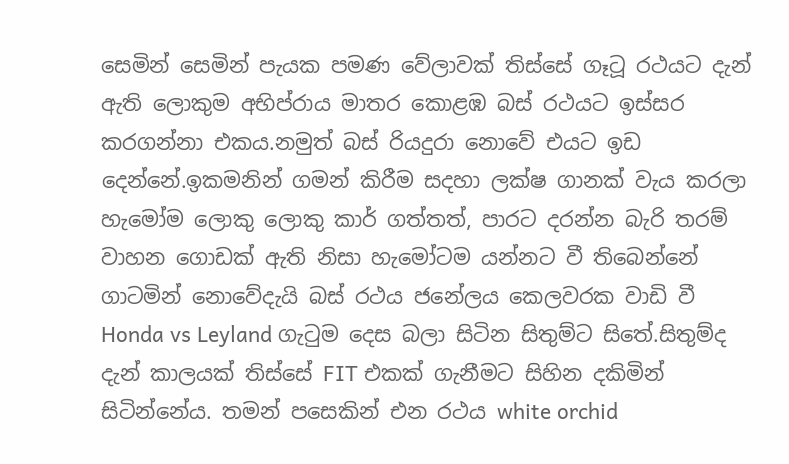සෙමින් සෙමින් පැයක පමණ වේලාවක් තිස්සේ ගෑටූ රථයට දැන් ඇති ලොකුම අභිප්රාය මාතර කොළඹ බස් රථයට ඉස්සර කරගන්නා එකය.නමුත් බස් රියදුරා නොවේ එයට ඉඩ දෙන්නේ.ඉකමනින් ගමන් කිරීම සදහා ලක්ෂ ගානක් වැය කරලා හැමෝම ලොකු ලොකු කාර් ගත්තත්, පාරට දරන්න බැරි තරම් වාහන ගොඩක් ඇති නිසා හැමෝටම යන්නට වී තිබෙන්නේ ගාටමින් නොවේදැයි බස් රථය ජනේලය කෙලවරක වාඩි වී Honda vs Leyland ගැටුම දෙස බලා සිටින සිතුම්ට සිතේ.සිතුම්ද දැන් කාලයක් තිස්සේ FIT එකක් ගැනීමට සිහින දකිමින් සිටින්නේය. තමන් පසෙකින් එන රථය white orchid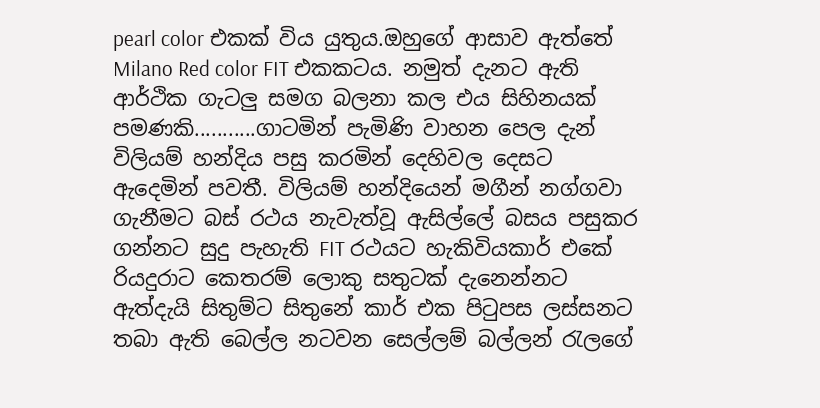pearl color එකක් විය යුතුය.ඔහුගේ ආසාව ඇත්තේ Milano Red color FIT එකකටය. නමුත් දැනට ඇති ආර්ථික ගැටලු සමග බලනා කල එය සිහිනයක් පමණකි...........ගාටමින් පැමිණි වාහන පෙල දැන් විලියම් හන්දිය පසු කරමින් දෙහිවල දෙසට ඇදෙමින් පවතී. විලියම් හන්දියෙන් මගීන් නග්ගවා ගැනීමට බස් රථය නැවැත්වූ ඇසිල්ලේ බසය පසුකර ගන්නට සුදු පැහැති FIT රථයට හැකිවියකාර් එකේ රියදුරාට කෙතරම් ලොකු සතුටක් දැනෙන්නට ඇත්දැයි සිතුම්ට සිතුනේ කාර් එක පිටුපස ලස්සනට තබා ඇති බෙල්ල නටවන සෙල්ලම් බල්ලන් රැලගේ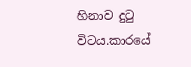හිනාව දුටු විටය.කාරයේ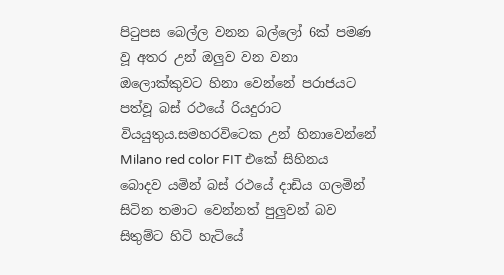පිටුපස බෙල්ල වනන බල්ලෝ 6ක් පමණ වූ අතර උන් ඔලුව වන වනා ඔලොක්කුවට හිනා වෙන්නේ පරාජයට පත්වූ බස් රථයේ රියදුරාට  වියයුතුය.සමහරවිටෙක උන් හිනාවෙන්නේ Milano red color FIT එකේ සිහිනය  බොදව යමින් බස් රථයේ දාඩිය ගලමින් සිටින තමාට වෙන්නත් පුලුවන් බව සිතුම්ට හිටි හැටියේ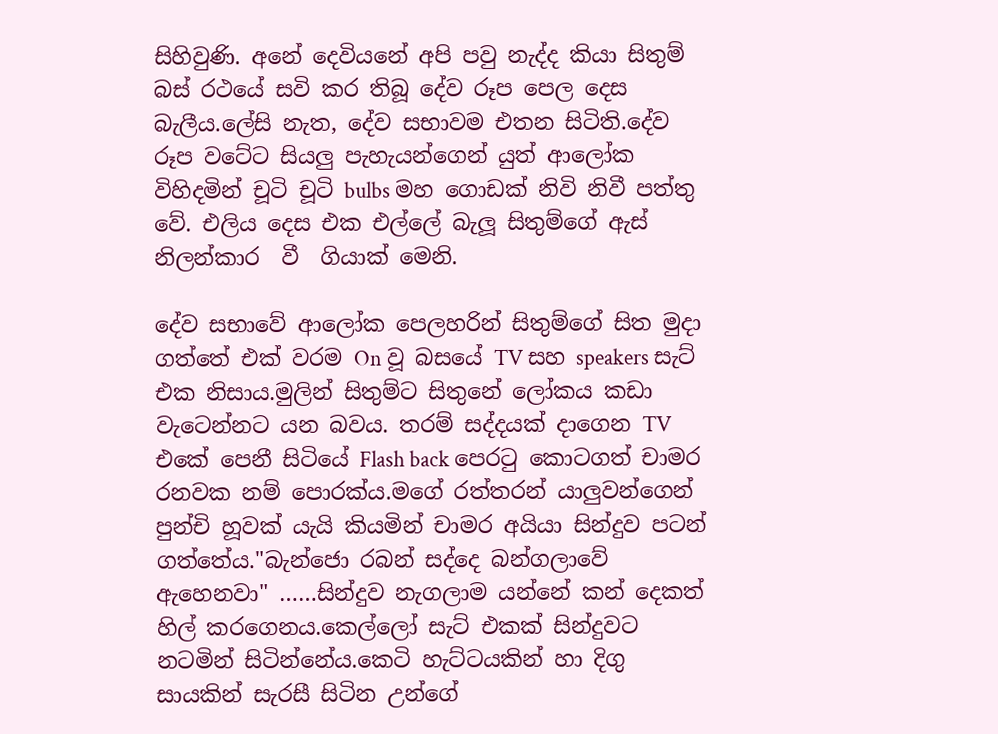සිහිවුණි. අනේ දෙවියනේ අපි පවු නැද්ද කියා සිතුම් බස් රථයේ සවි කර තිබූ දේව රූප පෙල දෙස බැලීය.ලේසි නැත, දේව සභාවම එතන සිටිති.දේව රූප වටේට සියලු පැහැයන්ගෙන් යුත් ආලෝක විහිදමින් චූටි චූටි bulbs මහ ගොඩක් නිවි නිවී පත්තු වේ. එලිය දෙස එක එල්ලේ බැලූ සිතුම්ගේ ඇස්  නිලන්කාර  වී  ගියාක් මෙනි.

දේව සභාවේ ආලෝක පෙලහරින් සිතුම්ගේ සිත මුදා ගත්තේ එක් වරම On වූ බසයේ TV සහ speakers සැට් එක නිසාය.මුලින් සිතුම්ට සිතුනේ ලෝකය කඩා වැටෙන්නට යන බවය. තරම් සද්දයක් දාගෙන TV එකේ පෙනී සිටියේ Flash back පෙරටු කොටගත් චාමර රනවක නම් පොරක්ය.මගේ රත්තරන් යාලුවන්ගෙන් පුන්චි හූවක් යැයි කියමින් චාමර අයියා සින්දුව පටන් ගත්තේය."බැන්ජො රබන් සද්දෙ බන්ගලාවේ ඇහෙනවා" ……සින්දුව නැගලාම යන්නේ කන් දෙකත් හිල් කරගෙනය.කෙල්ලෝ සැට් එකක් සින්දුවට නටමින් සිටින්නේය.කෙටි හැට්ටයකින් හා දිගු සායකින් සැරසී සිටින උන්ගේ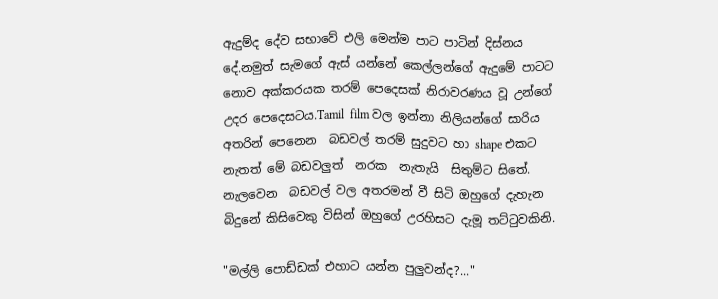ඇදුම්ද දේව සභාවේ එලි මෙන්ම පාට පාටින් දිස්නය දේ.නමුත් සැමගේ ඇස් යන්නේ කෙල්ලන්ගේ ඇදුමේ පාටට නොව අක්කරයක තරම් පෙදෙසක් නිරාවරණය වූ උන්ගේ උදර පෙදෙසටය.Tamil  film වල ඉන්නා නිලියන්ගේ සාරිය අතරින් පෙනෙන  බඩවල් තරම් සුදුවට හා shape එකට නැතත් මේ බඩවලුත්  නරක  නැතැයි  සිතුම්ට සිතේ.
නැලවෙන  බඩවල් වල අතරමන් වී සිටි ඔහුගේ දැහැන බිදුනේ කිසිවෙකු විසින් ඔහුගේ උරහිසට දැමූ තට්ටුවකිනි.

"මල්ලි පොඩ්ඩක් එහාට යන්න පුලුවන්ද?..."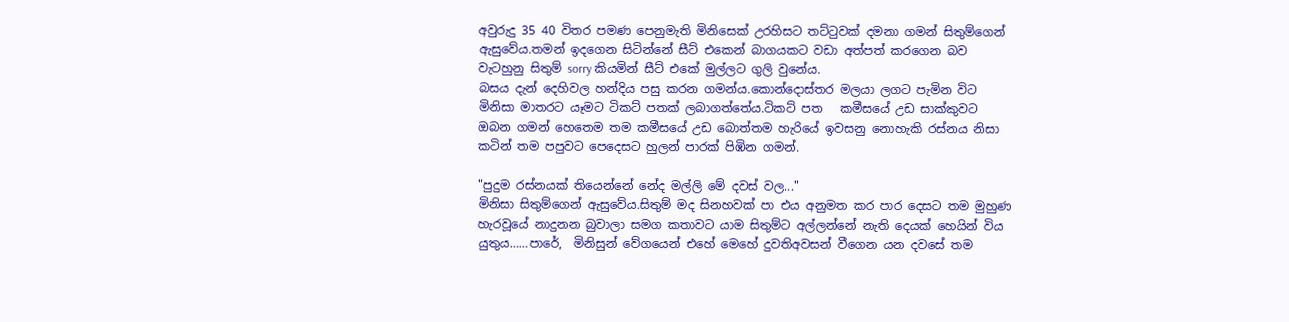අවුරුදු 35 40 විතර පමණ පෙනුමැති මිනිසෙක් උරහිසට තට්ටුවක් දමනා ගමන් සිතුම්ගෙන් ඇසුවේය.තමන් ඉදගෙන සිටින්නේ සීට් එකෙන් බාගයකට වඩා අත්පත් කරගෙන බව වැටහුනු සිතුම් sorry කියමින් සීට් එකේ මුල්ලට ගුලි වුනේය.
බසය දැන් දෙහිවල හන්දිය පසු කරන ගමන්ය.කොන්දොස්තර මලයා ලගට පැමින විට මිනිසා මාතරට යෑමට ටිකට් පතක් ලබාගත්තේය.ටිකට් පත   කමීසයේ උඩ සාක්කුවට ඔබන ගමන් හෙතෙම තම කමීසයේ උඩ බොත්තම හැරියේ ඉවසනු නොහැකි රස්නය නිසා කටින් තම පපුවට පෙදෙසට හුලන් පාරක් පිඹින ගමන්.

"පුදුම රස්නයක් තියෙන්නේ නේද මල්ලි මේ දවස් වල..."
මිනිසා සිතුම්ගෙන් ඇසුවේය.සිතුම් මද සිනහවක් පා එය අනුමත කර පාර දෙසට තම මුහුණ හැරවූයේ නාදුනන බුවාලා සමග කතාවට යාම සිතුම්ට අල්ලන්නේ නැති දෙයක් හෙයින් විය යුතුය……පාරේ,  මිනිසුන් වේගයෙන් එහේ මෙහේ දුවතිඅවසන් වීගෙන යන දවසේ තම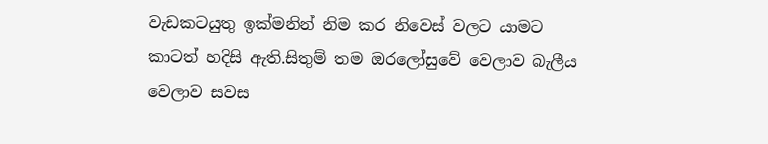වැඩකටයුතු ඉක්මනින් නිම කර නිවෙස් වලට යාමට කාටත් හදිසි ඇති.සිතුම් තම ඔරලෝසුවේ වෙලාව බැලීය වෙලාව සවස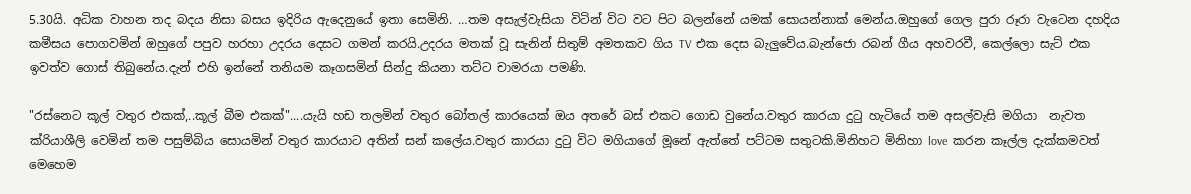5.30යි. අධික වාහන තද බදය නිසා බසය ඉදිරිය ඇදෙනුයේ ඉතා සෙමිනි. …තම අසැල්වැසියා විටින් විට වට පිට බලන්නේ යමක් සොයන්නාක් මෙන්ය.ඔහුගේ ගෙල පුරා රූරා වැටෙන දහදිය කමීසය පොගවමින් ඔහුගේ පපුව හරහා උදරය දෙසට ගමන් කරයි.උදරය මතක් වූ සැනින් සිතුම් අමතකව ගිය TV එක දෙස බැලුවේය.බැන්ජො රබන් ගීය අහවරවී, කෙල්ලො සැට් එක ඉවත්ව ගොස් තිබුනේය.දැන් එහි ඉන්නේ තනියම කෑගසමින් සින්දු කියනා තට්ට චාමරයා පමණි.

"රස්නෙට කූල් වතුර එකක්,..කූල් බීම එකක්"....යැයි හඩ තලමින් වතුර බෝතල් කාරයෙක් ඔය අතරේ බස් එකට ගොඩ වුනේය.වතුර කාරයා දුටු හැටියේ තම අසල්වැසි මගියා  නැවත ක්රියාශීලි වෙමින් තම පසුම්බිය සොයමින් වතුර කාරයාට අතින් සන් කලේය.වතුර කාරයා දුටු විට මගියාගේ මූනේ ඇත්තේ පට්ටම සතුටකි.මිනිහට මිනිහා love  කරන කෑල්ල දැක්කමවත් මෙහෙම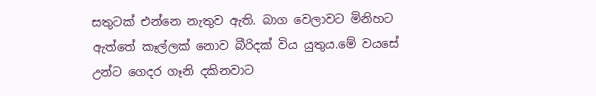සතුටක් එන්නෙ නැතුව ඇති. බාග වෙලාවට මිනිහට ඇත්තේ කෑල්ලක් නොව බීරිදක් විය යුතුය.මේ වයසේ උන්ට ගෙදර ගෑනි දකිනවාට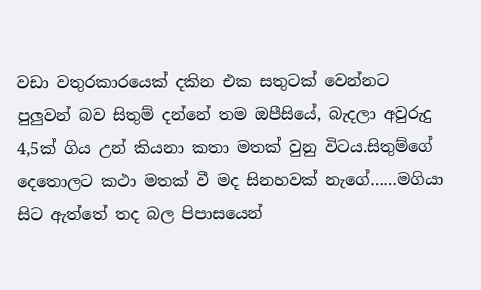වඩා වතුරකාරයෙක් දකින එක සතුටක් වෙන්නට පුලුවන් බව සිතුම් දන්නේ තම ඔපීසියේ, බැදලා අවුරුදු 4,5ක් ගිය උන් කියනා කතා මතක් වුනු විටය.සිතුම්ගේ දෙතොලට කථා මතක් වී මද සිනහවක් නැගේ……මගියා සිට ඇත්තේ තද බල පිපාසයෙන්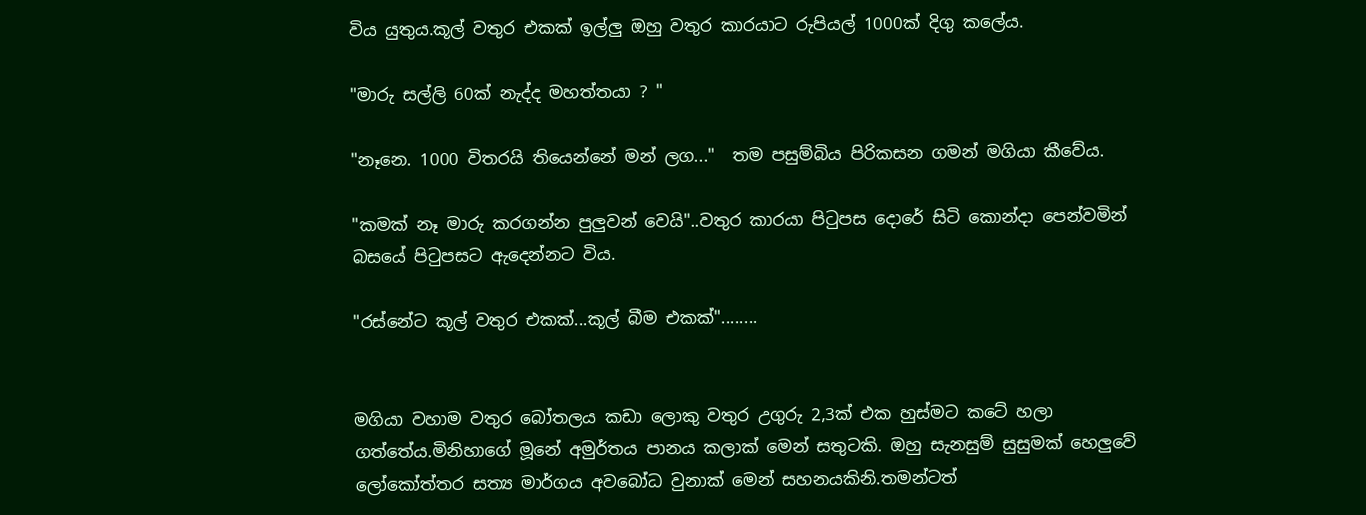විය යුතුය.කූල් වතුර එකක් ඉල්ලු ඔහු වතුර කාරයාට රුපියල් 1000ක් දිගු කලේය.

"මාරු සල්ලි 60ක් නැද්ද මහත්තයා ? "

"නෑනෙ. 1000 විතරයි තියෙන්නේ මන් ලග..."  තම පසුම්බිය පිරිකසන ගමන් මගියා කීවේය.

"කමක් නෑ මාරු කරගන්න පුලුවන් වෙයි"..වතුර කාරයා පිටුපස දොරේ සිටි කොන්දා පෙන්වමින් බසයේ පිටුපසට ඇදෙන්නට විය.

"රස්නේට කූල් වතුර එකක්...කූල් බීම එකක්"........


මගියා වහාම වතුර බෝතලය කඩා ලොකු වතුර උගුරු 2,3ක් එක හුස්මට කටේ හලා ගත්තේය.මිනිහාගේ මූනේ අමුර්තය පානය කලාක් මෙන් සතුටකි. ඔහු සැනසුම් සුසුමක් හෙලුවේ ලෝකෝත්තර සත්‍ය මාර්ගය අවබෝධ වුනාක් මෙන් සහනයකිනි.තමන්ටත්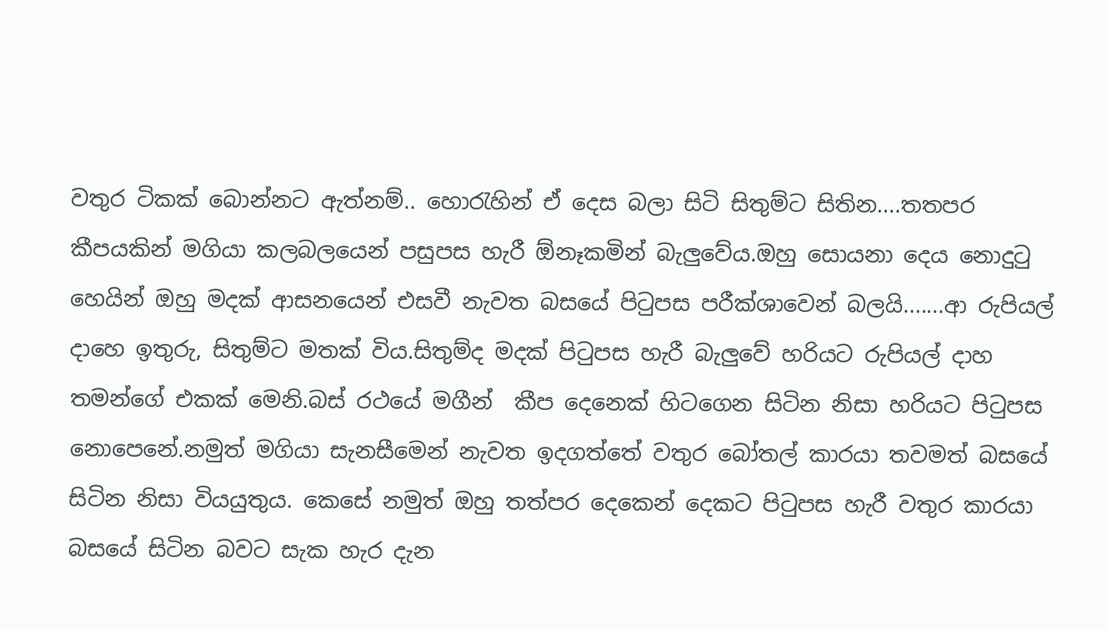වතුර ටිකක් බොන්නට ඇත්නම්.. හොරැහින් ඒ දෙස බලා සිටි සිතුම්ට සිතින....තතපර කීපයකින් මගියා කලබලයෙන් පසුපස හැරී ඕනෑකමින් බැලුවේය.ඔහු සොයනා දෙය නොදුටු හෙයින් ඔහු මදක් ආසනයෙන් එසවී නැවත බසයේ පිටුපස පරීක්ශාවෙන් බලයි.......ආ රුපියල් දාහෙ ඉතුරු, සිතුම්ට මතක් විය.සිතුම්ද මදක් පිටුපස හැරී බැලුවේ හරියට රුපියල් දාහ තමන්ගේ එකක් මෙනි.බස් රථයේ මගීන්  කීප දෙනෙක් හිටගෙන සිටින නිසා හරියට පිටුපස නොපෙනේ.නමුත් මගියා සැනසීමෙන් නැවත ඉදගත්තේ වතුර බෝතල් කාරයා තවමත් බසයේ සිටින නිසා වියයුතුය. කෙසේ නමුත් ඔහු තත්පර දෙකෙන් දෙකට පිටුපස හැරී වතුර කාරයා බසයේ සිටින බවට සැක හැර දැන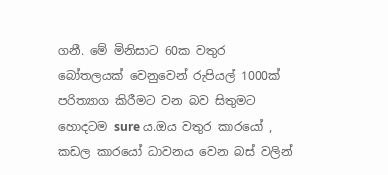ගනී. මේ මිනිසාට 60ක වතුර බෝතලයක් වෙනුවෙන් රුපියල් 1000ක් පරිත්‍යාග කිරීමට වන බව සිතුමට හොදටම sure ය.ඔය වතුර කාරයෝ , කඩල කාරයෝ ධාවනය වෙන බස් වලින්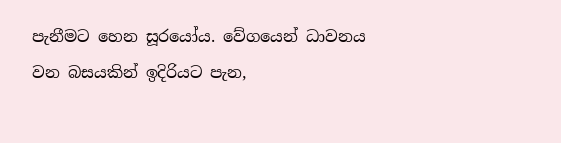පැනීමට හෙන සූරයෝය. වේගයෙන් ධාවනය වන බසයකින් ඉදිරියට පැන,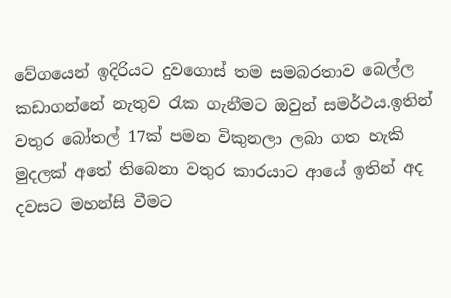වේගයෙන් ඉදිරියට දුවගොස් තම සමබරතාව බෙල්ල කඩාගන්නේ නැතුව රැක ගැනීමට ඔවුන් සමර්ථය.ඉතින් වතුර බෝතල් 17ක් පමන විකුනලා ලබා ගත හැකි මුදලක් අතේ තිබෙනා වතුර කාරයාට ආයේ ඉතින් අද දවසට මහන්සි වීමට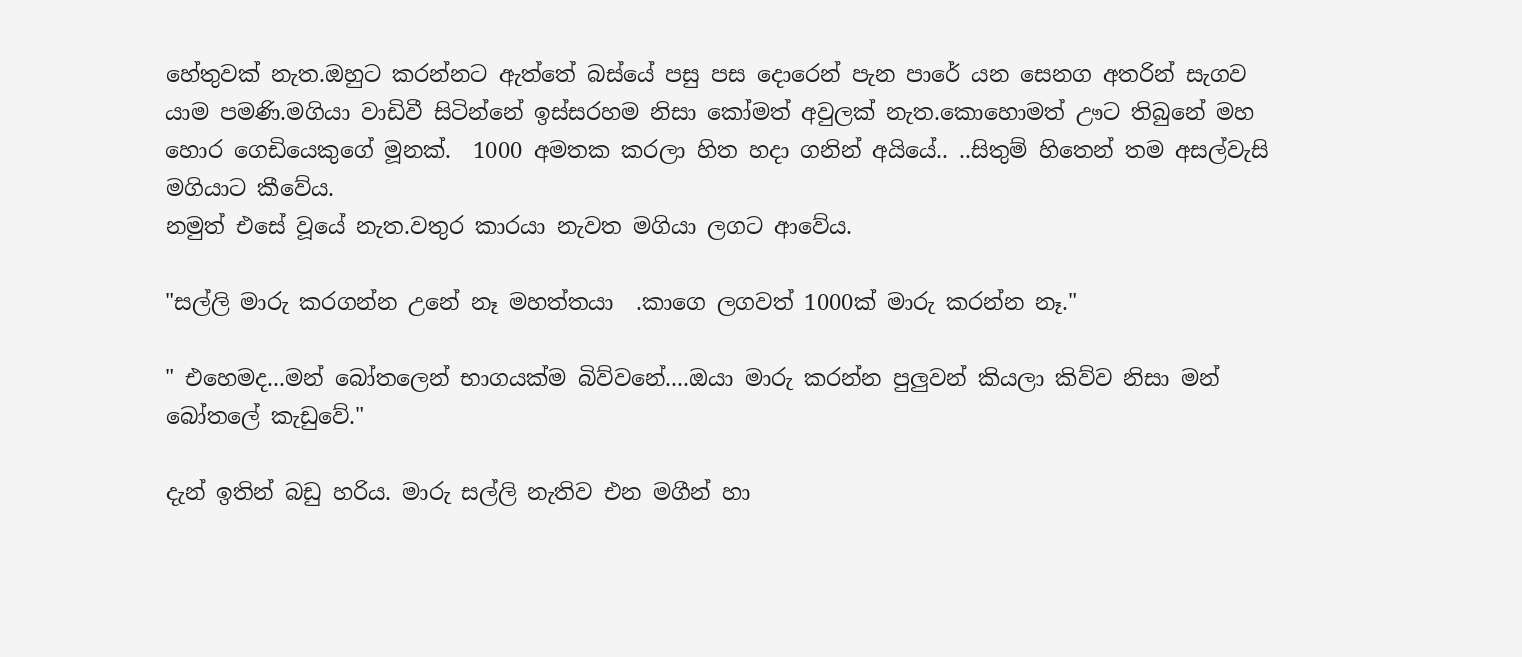හේතුවක් නැත.ඔහුට කරන්නට ඇත්තේ බස්යේ පසු පස දොරෙන් පැන පාරේ යන සෙනග අතරින් සැගව යාම පමණි.මගියා වාඩිවී සිටින්නේ ඉස්සරහම නිසා කෝමත් අවුලක් නැත.කොහොමත් ඌට තිබුනේ මහ හොර ගෙඩියෙකුගේ මූනක්.  1000 අමතක කරලා හිත හදා ගනින් අයියේ.. ..සිතුම් හිතෙන් තම අසල්වැසි මගියාට කීවේය.
නමුත් එසේ වූයේ නැත.වතුර කාරයා නැවත මගියා ලගට ආවේය.

"සල්ලි මාරු කරගන්න උනේ නෑ මහත්තයා  .කාගෙ ලගවත් 1000ක් මාරු කරන්න නෑ."

" එහෙමද...මන් බෝතලෙන් භාගයක්ම බිව්වනේ....ඔයා මාරු කරන්න පුලුවන් කියලා කිව්ව නිසා මන් බෝතලේ කැඩුවේ."

දැන් ඉතින් බඩු හරිය. මාරු සල්ලි නැතිව එන මගීන් හා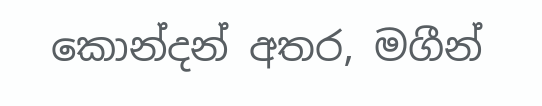කොන්දන් අතර, මගීන්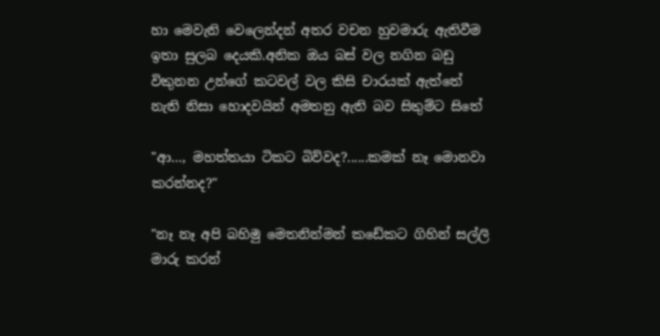හා මෙවැනි වෙලෙන්දන් අතර වචන හුවමාරු ඇතිවීම ඉතා සුලබ දෙයකි.අනික ඔය බස් වල නගින බඩු විකුනන උන්ගේ කටවල් වල කිසි චාරයක් ඇත්තේ නැති නිසා හොදවයින් අමතනු ඇති බව සිතුම්ට සිතේ

"ආ…, මහත්තයා ටිකට බිව්වද?......කමක් නෑ මොනවා කරන්නද?"

"නෑ නෑ අපි බහිමු මෙතනින්මන් කඩේකට ගිහින් සල්ලි මාරු කරන්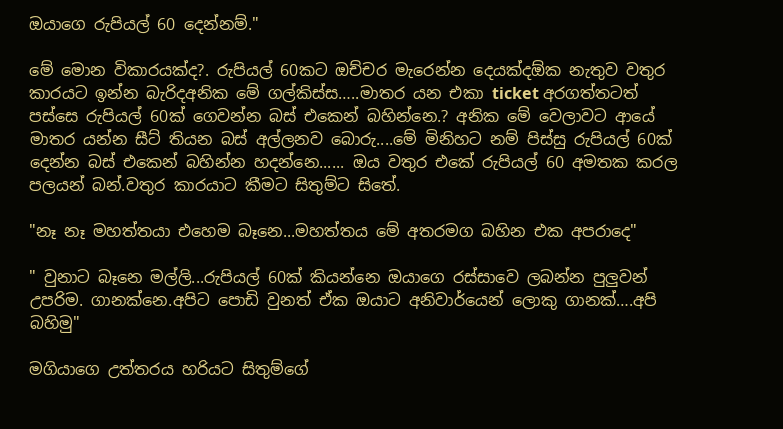ඔයාගෙ රුපියල් 60 දෙන්නම්."

මේ මොන විකාරයක්ද?. රුපියල් 60කට ඔච්චර මැරෙන්න දෙයක්දඕක නැතුව වතුර කාරයට ඉන්න බැරිදඅනික මේ ගල්කිස්ස…..මාතර යන එකා ticket අරගත්තටත් පස්සෙ රුපියල් 60ක් ගෙවන්න බස් එකෙන් බහින්නෙ.? අනික මේ වෙලාවට ආයේ මාතර යන්න සීට් තියන බස් අල්ලනව බොරු....මේ මිනිහට නම් පිස්සු රුපියල් 60ක් දෙන්න බස් එකෙන් බහින්න හදන්නෙ...... ඔය වතුර එකේ රුපියල් 60 අමතක කරල පලයන් බන්.වතුර කාරයාට කීමට සිතුම්ට සිතේ.

"නෑ නෑ මහත්තයා එහෙම බෑනෙ...මහත්තය මේ අතරමග බහින එක අපරාදෙ"

" වුනාට බෑනෙ මල්ලි...රුපියල් 60ක් කියන්නෙ ඔයාගෙ රස්සාවෙ ලබන්න පුලුවන් උපරිම. ගානක්නෙ.අපිට පොඩි වුනත් ඒක ඔයාට අනිවාර්යෙන් ලොකු ගානක්….අපි බහිමු"

මගියාගෙ උත්තරය හරියට සිතුම්ගේ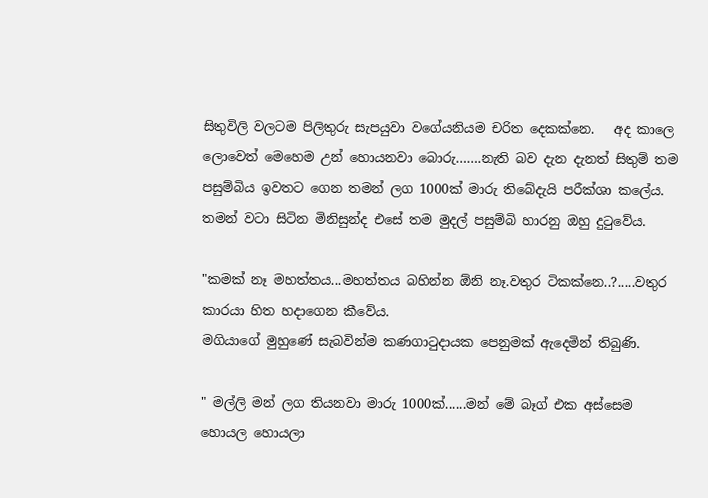සිතුවිලි වලටම පිලිතුරු සැපයුවා වගේයනියම චරිත දෙකක්නෙ.   අද කාලෙ ලොවෙත් මෙහෙම උන් හොයනවා බොරු…….නැති බව දැන දැනත් සිතුම් තම පසුම්බිය ඉවතට ගෙන තමන් ලග 1000ක් මාරු තිබේදැයි පරීක්ශා කලේය.   තමන් වටා සිටින මිනිසුන්ද එසේ තම මුදල් පසුම්බි හාරනු ඔහු දුටුවේය.

"කමක් නෑ මහත්තය...මහත්තය බහින්න ඕනි නෑ.වතුර ටිකක්නෙ..?.....වතුර කාරයා හිත හදාගෙන කීවේය.
මගියාගේ මුහුණේ සැබවින්ම කණගාටුදායක පෙනුමක් ඇදෙමින් තිබුණි.

" මල්ලි මන් ලග තියනවා මාරු 1000ක්......මන් මේ බෑග් එක අස්සෙම හොයල හොයලා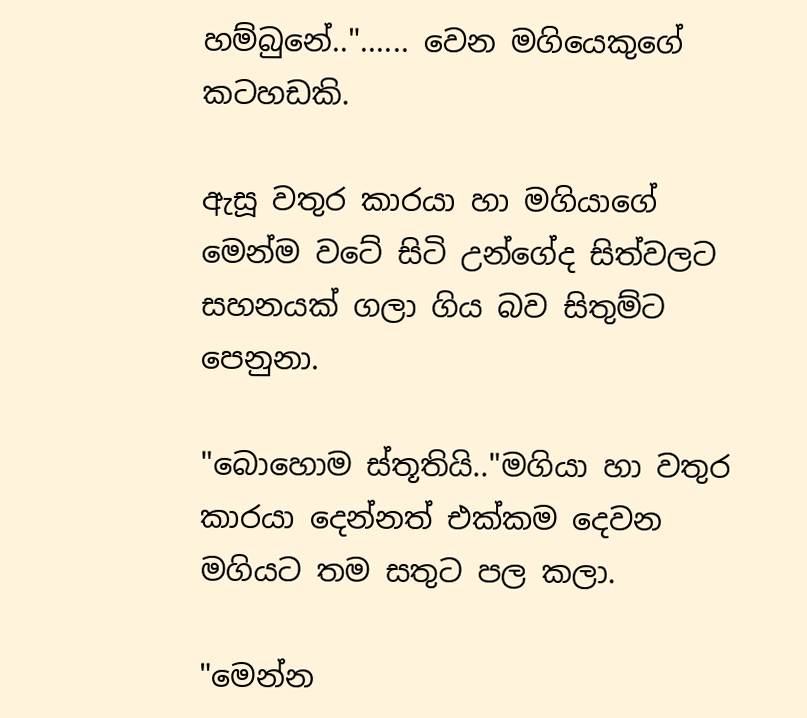හම්බුනේ.."...... වෙන මගියෙකුගේ කටහඩකි.

ඇසූ වතුර කාරයා හා මගියාගේ මෙන්ම වටේ සිටි උන්ගේද සිත්වලට සහනයක් ගලා ගිය බව සිතුම්ට පෙනුනා.

"බොහොම ස්තූතියි.."මගියා හා වතුර කාරයා දෙන්නත් එක්කම දෙවන මගියට තම සතුට පල කලා.

"මෙන්න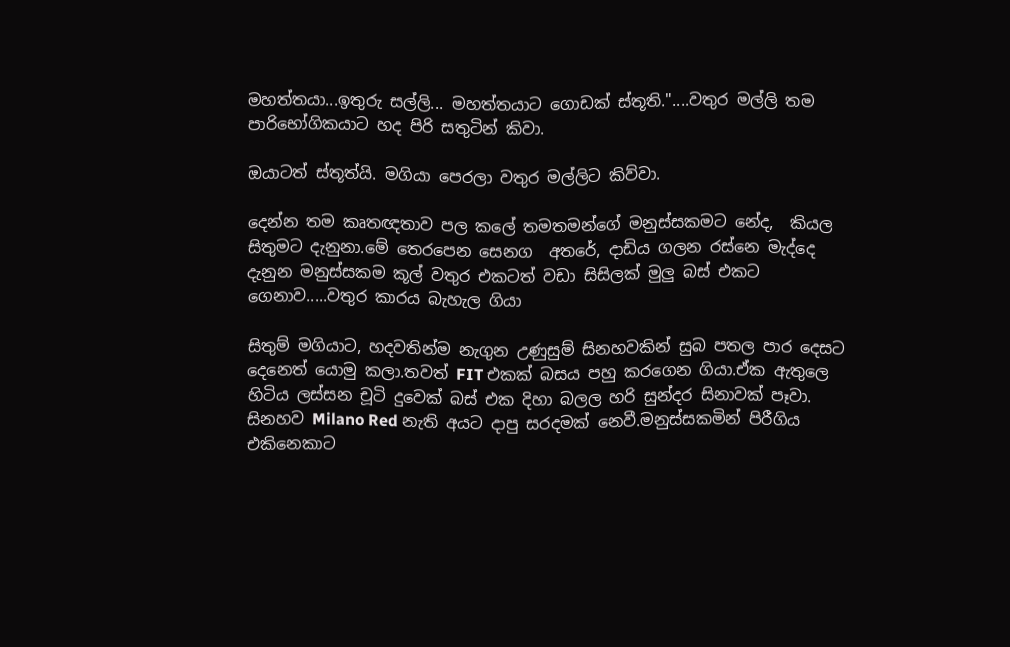මහත්තයා...ඉතුරු සල්ලි... මහත්තයාට ගොඩක් ස්තූති."....වතුර මල්ලි තම පාරිභෝගිකයාට හද පිරි සතුටින් කිවා.

ඔයාටත් ස්තූත්යි. මගියා පෙරලා වතුර මල්ලිට කිව්වා.

දෙන්න තම කෘතඥතාව පල කලේ තමතමන්ගේ මනුස්සකමට නේද,  කියල සිතුමට දැනුනා.මේ තෙරපෙන සෙනග  අතරේ, දාඩිය ගලන රස්නෙ මැද්දෙ දැනුන මනුස්සකම කූල් වතුර එකටත් වඩා සිසිලක් මුලු බස් එකට ගෙනාව.....වතුර කාරය බැහැල ගියා

සිතුම් මගියාට, හදවතින්ම නැගුන උණුසුම් සිනහවකින් සුබ පතල පාර දෙසට දෙනෙත් යොමු කලා.තවත් FIT එකක් බසය පහු කරගෙන ගියා.ඒක ඇතුලෙ හිටිය ලස්සන චූටි දුවෙක් බස් එක දිහා බලල හරි සුන්දර සිනාවක් පෑවා. සිනහව Milano Red නැති අයට දාපු සරදමක් නෙවී.මනුස්සකමින් පිරීගිය එකිනෙකාට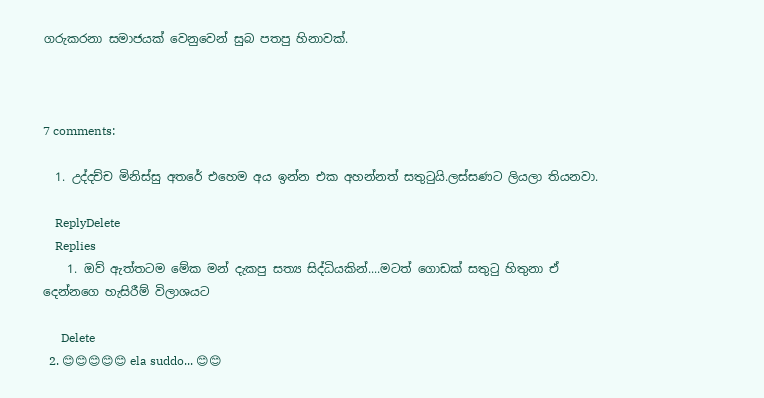ගරුකරනා සමාජයක් වෙනුවෙන් සුබ පතපු හිනාවක්.



7 comments:

  1. උද්දච්ච මිනිස්සු අතරේ එහෙම අය ඉන්න එක අහන්නත් සතුටුයි.ලස්සණට ලියලා තියනවා.

    ReplyDelete
    Replies
    1. ඔව් ඇත්තටම මේක මන් දැකපු සත්‍ය සිද්ධියකින්....මටත් ගොඩක් සතුටු හිතුනා ඒ දෙන්නගෙ හැසිරීම් විලාශයට

      Delete
  2. 😊😊😊😊😊 ela suddo... 😊😊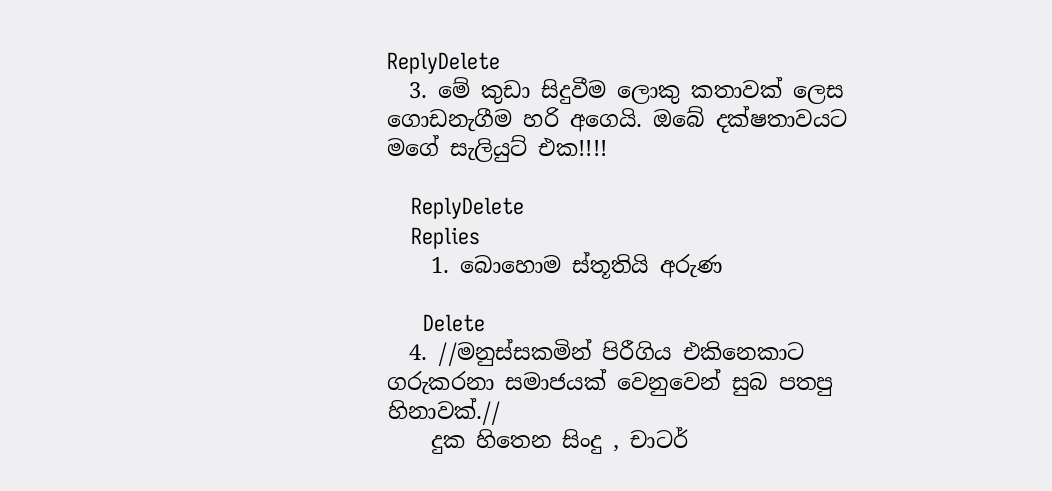ReplyDelete
  3. මේ කුඩා සිදුවීම ලොකු කතාවක් ලෙස ගොඩනැගීම හරි අගෙයි. ඔබේ දක්ෂතාවයට මගේ සැලියුට් එක!!!!

    ReplyDelete
    Replies
    1. බොහොම ස්තූතියි අරුණ

      Delete
  4. //මනුස්සකමින් පිරීගිය එකිනෙකාට ගරුකරනා සමාජයක් වෙනුවෙන් සුබ පතපු හිනාවක්.//
    දුක හිතෙන සිංදු , චාටර්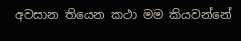අවසාන තියෙන කථා මම කියවන්නේ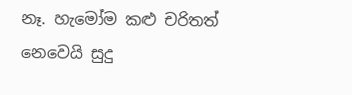නෑ. හැමෝම කළු චරිතත් නෙවෙයි සුදු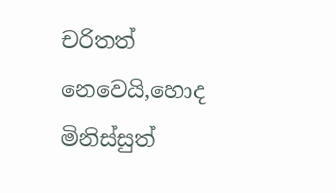චරිතත් නෙවෙයි,හොද මිනිස්සුත්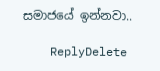සමාජයේ ඉන්නවා..

    ReplyDelete